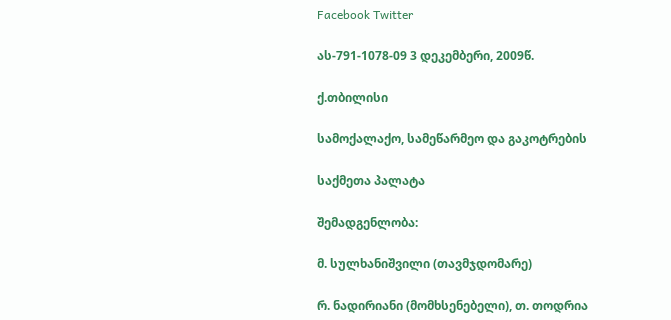Facebook Twitter

ას-791-1078-09 3 დეკემბერი, 2009წ.

ქ.თბილისი

სამოქალაქო, სამეწარმეო და გაკოტრების

საქმეთა პალატა

შემადგენლობა:

მ. სულხანიშვილი (თავმჯდომარე)

რ. ნადირიანი (მომხსენებელი), თ. თოდრია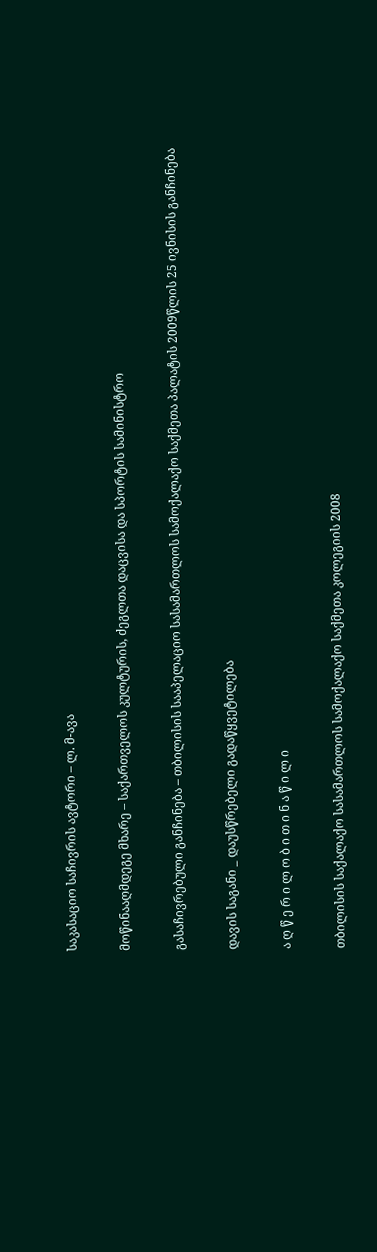საკასაციო საჩივრის ავტორი – ლ. მ-ავა

მოწინააღმდეგე მხარე – საქართველოს კულტურის, ძეგლთა დაცვისა და სპორტის სამინისტრო

გასაჩივრებული განჩინება – თბილისის სააპელაციო სასამართლოს სამოქალაქო საქმეთა პალატის 2009წლის 25 ივნისის განჩინება

დავის საგანი _ დაუსწრებელი გადაწყვეტილება

ა ღ წ ე რ ი ლ ო ბ ი თ ი ნ ა წ ი ლ ი

თბილისის საქალაქო სასამართლოს სამოქალაქო საქმეთა კოლეგიის 2008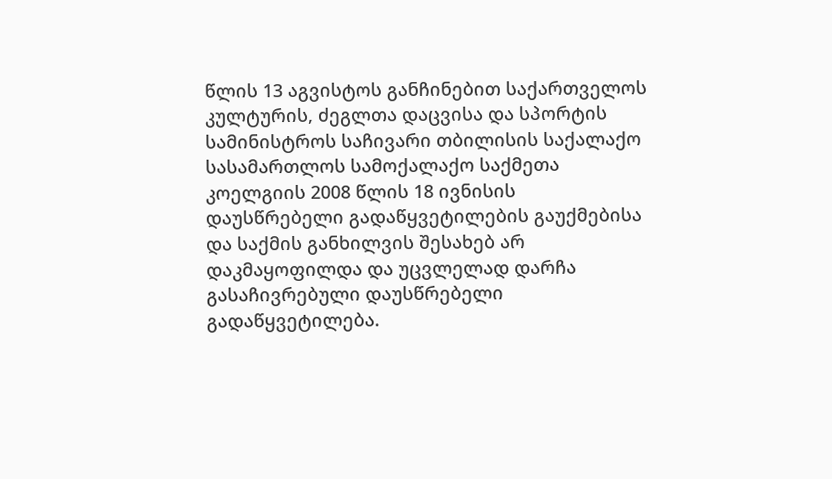წლის 13 აგვისტოს განჩინებით საქართველოს კულტურის, ძეგლთა დაცვისა და სპორტის სამინისტროს საჩივარი თბილისის საქალაქო სასამართლოს სამოქალაქო საქმეთა კოელგიის 2008 წლის 18 ივნისის დაუსწრებელი გადაწყვეტილების გაუქმებისა და საქმის განხილვის შესახებ არ დაკმაყოფილდა და უცვლელად დარჩა გასაჩივრებული დაუსწრებელი გადაწყვეტილება.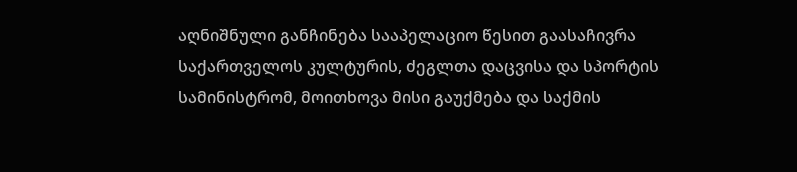აღნიშნული განჩინება სააპელაციო წესით გაასაჩივრა საქართველოს კულტურის, ძეგლთა დაცვისა და სპორტის სამინისტრომ, მოითხოვა მისი გაუქმება და საქმის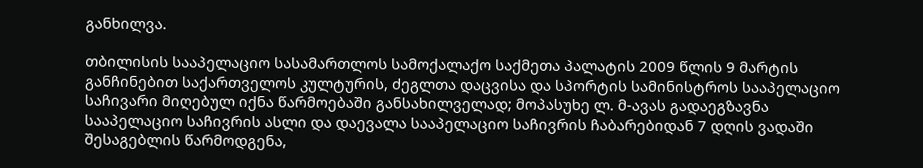განხილვა.

თბილისის სააპელაციო სასამართლოს სამოქალაქო საქმეთა პალატის 2009 წლის 9 მარტის განჩინებით საქართველოს კულტურის, ძეგლთა დაცვისა და სპორტის სამინისტროს სააპელაციო საჩივარი მიღებულ იქნა წარმოებაში განსახილველად; მოპასუხე ლ. მ-ავას გადაეგზავნა სააპელაციო საჩივრის ასლი და დაევალა სააპელაციო საჩივრის ჩაბარებიდან 7 დღის ვადაში შესაგებლის წარმოდგენა,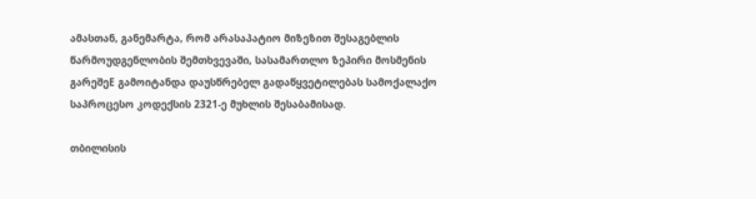ამასთან, განემარტა, რომ არასაპატიო მიზეზით შესაგებლის წარმოუდგენლობის შემთხვევაში, სასამართლო ზეპირი მოსმენის გარეშეE გამოიტანდა დაუსწრებელ გადაწყვეტილებას სამოქალაქო საპროცესო კოდექსის 2321-ე მუხლის შესაბამისად.

თბილისის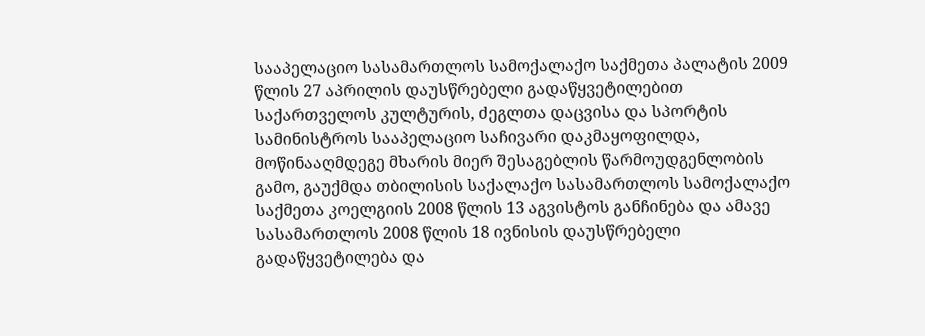სააპელაციო სასამართლოს სამოქალაქო საქმეთა პალატის 2009 წლის 27 აპრილის დაუსწრებელი გადაწყვეტილებით საქართველოს კულტურის, ძეგლთა დაცვისა და სპორტის სამინისტროს სააპელაციო საჩივარი დაკმაყოფილდა, მოწინააღმდეგე მხარის მიერ შესაგებლის წარმოუდგენლობის გამო, გაუქმდა თბილისის საქალაქო სასამართლოს სამოქალაქო საქმეთა კოელგიის 2008 წლის 13 აგვისტოს განჩინება და ამავე სასამართლოს 2008 წლის 18 ივნისის დაუსწრებელი გადაწყვეტილება და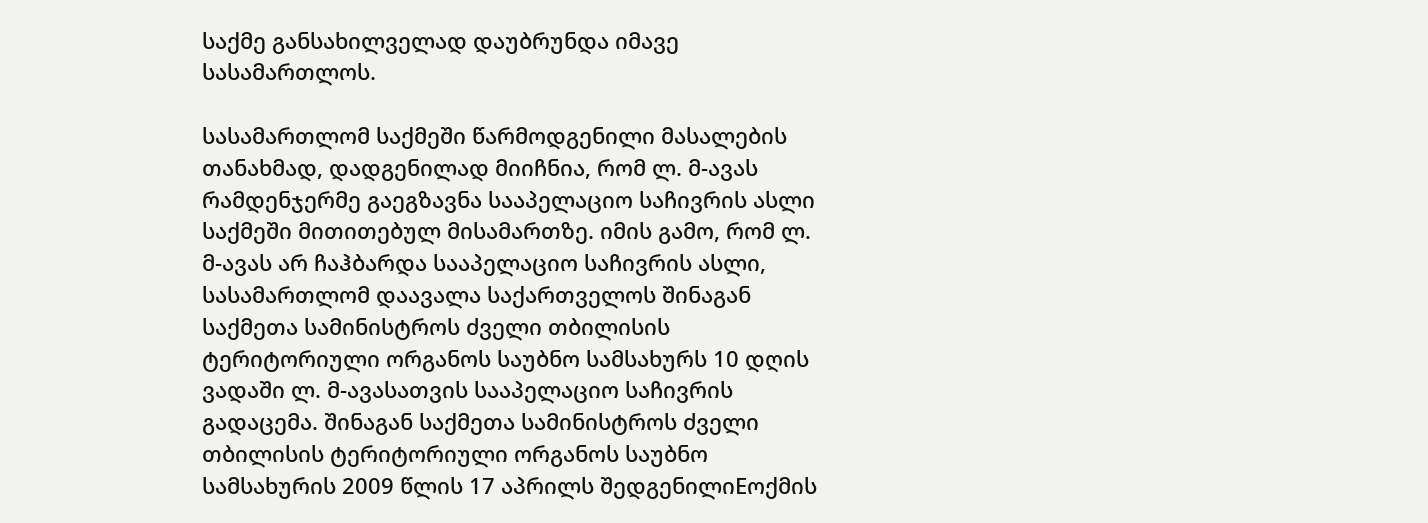საქმე განსახილველად დაუბრუნდა იმავე სასამართლოს.

სასამართლომ საქმეში წარმოდგენილი მასალების თანახმად, დადგენილად მიიჩნია, რომ ლ. მ-ავას რამდენჯერმე გაეგზავნა სააპელაციო საჩივრის ასლი საქმეში მითითებულ მისამართზე. იმის გამო, რომ ლ. მ-ავას არ ჩაჰბარდა სააპელაციო საჩივრის ასლი, სასამართლომ დაავალა საქართველოს შინაგან საქმეთა სამინისტროს ძველი თბილისის ტერიტორიული ორგანოს საუბნო სამსახურს 10 დღის ვადაში ლ. მ-ავასათვის სააპელაციო საჩივრის გადაცემა. შინაგან საქმეთა სამინისტროს ძველი თბილისის ტერიტორიული ორგანოს საუბნო სამსახურის 2009 წლის 17 აპრილს შედგენილიEოქმის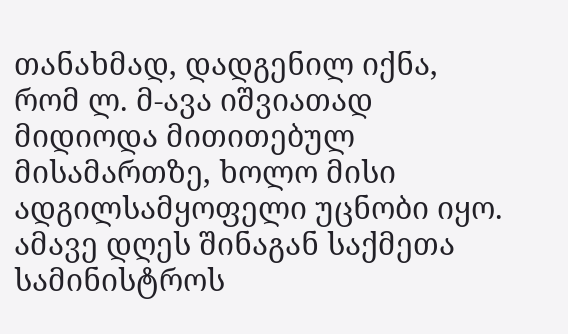თანახმად, დადგენილ იქნა, რომ ლ. მ-ავა იშვიათად მიდიოდა მითითებულ მისამართზე, ხოლო მისი ადგილსამყოფელი უცნობი იყო. ამავე დღეს შინაგან საქმეთა სამინისტროს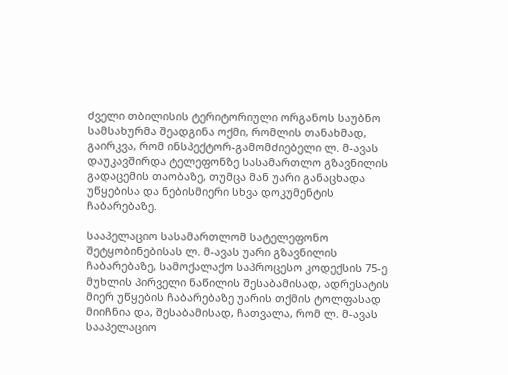ძველი თბილისის ტერიტორიული ორგანოს საუბნო სამსახურმა შეადგინა ოქმი, რომლის თანახმად, გაირკვა, რომ ინსპექტორ-გამომძიებელი ლ. მ-ავას დაუკავშირდა ტელეფონზე სასამართლო გზავნილის გადაცემის თაობაზე, თუმცა მან უარი განაცხადა უწყებისა და ნებისმიერი სხვა დოკუმენტის ჩაბარებაზე.

სააპელაციო სასამართლომ სატელეფონო შეტყობინებისას ლ. მ-ავას უარი გზავნილის ჩაბარებაზე, სამოქალაქო საპროცესო კოდექსის 75-ე მუხლის პირველი ნაწილის შესაბამისად, ადრესატის მიერ უწყების ჩაბარებაზე უარის თქმის ტოლფასად მიიჩნია და, შესაბამისად, ჩათვალა, რომ ლ. მ-ავას სააპელაციო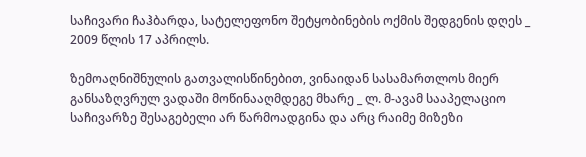საჩივარი ჩაჰბარდა, სატელეფონო შეტყობინების ოქმის შედგენის დღეს _ 2009 წლის 17 აპრილს.

ზემოაღნიშნულის გათვალისწინებით, ვინაიდან სასამართლოს მიერ განსაზღვრულ ვადაში მოწინააღმდეგე მხარე _ ლ. მ-ავამ სააპელაციო საჩივარზე შესაგებელი არ წარმოადგინა და არც რაიმე მიზეზი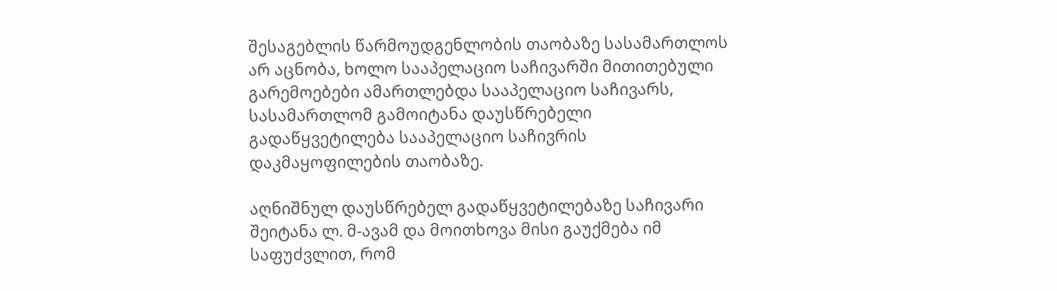შესაგებლის წარმოუდგენლობის თაობაზე სასამართლოს არ აცნობა, ხოლო სააპელაციო საჩივარში მითითებული გარემოებები ამართლებდა სააპელაციო საჩივარს, სასამართლომ გამოიტანა დაუსწრებელი გადაწყვეტილება სააპელაციო საჩივრის დაკმაყოფილების თაობაზე.

აღნიშნულ დაუსწრებელ გადაწყვეტილებაზე საჩივარი შეიტანა ლ. მ-ავამ და მოითხოვა მისი გაუქმება იმ საფუძვლით, რომ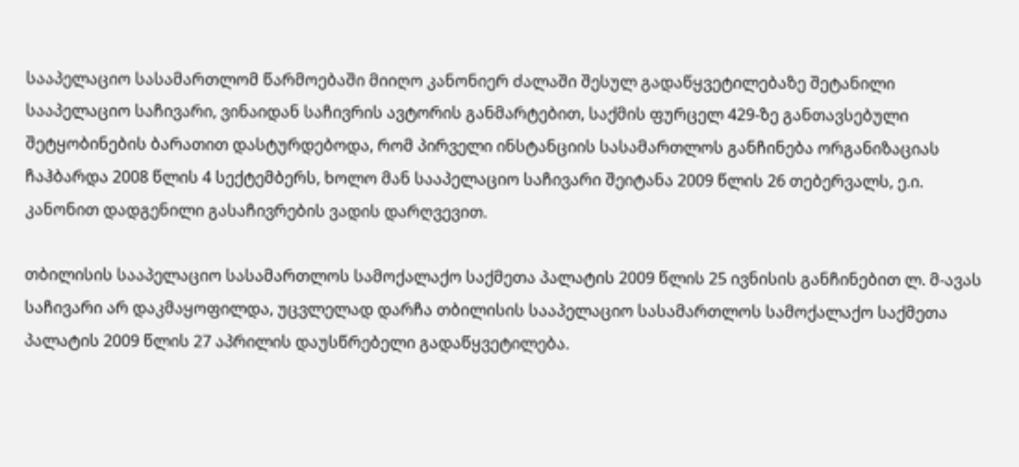სააპელაციო სასამართლომ წარმოებაში მიიღო კანონიერ ძალაში შესულ გადაწყვეტილებაზე შეტანილი სააპელაციო საჩივარი, ვინაიდან საჩივრის ავტორის განმარტებით, საქმის ფურცელ 429-ზე განთავსებული შეტყობინების ბარათით დასტურდებოდა, რომ პირველი ინსტანციის სასამართლოს განჩინება ორგანიზაციას ჩაჰბარდა 2008 წლის 4 სექტემბერს, ხოლო მან სააპელაციო საჩივარი შეიტანა 2009 წლის 26 თებერვალს, ე.ი. კანონით დადგენილი გასაჩივრების ვადის დარღვევით.

თბილისის სააპელაციო სასამართლოს სამოქალაქო საქმეთა პალატის 2009 წლის 25 ივნისის განჩინებით ლ. მ-ავას საჩივარი არ დაკმაყოფილდა, უცვლელად დარჩა თბილისის სააპელაციო სასამართლოს სამოქალაქო საქმეთა პალატის 2009 წლის 27 აპრილის დაუსწრებელი გადაწყვეტილება.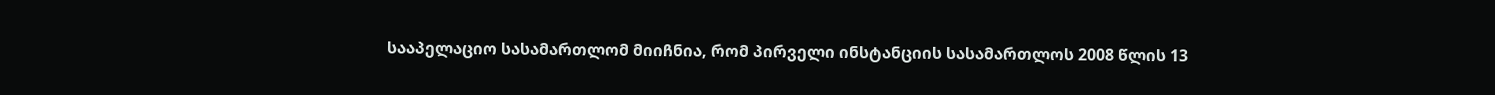სააპელაციო სასამართლომ მიიჩნია, რომ პირველი ინსტანციის სასამართლოს 2008 წლის 13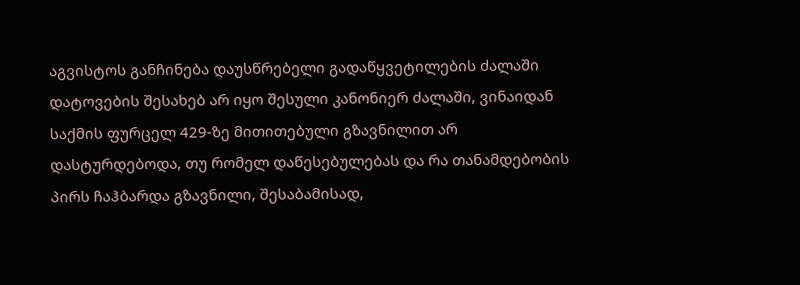აგვისტოს განჩინება დაუსწრებელი გადაწყვეტილების ძალაში დატოვების შესახებ არ იყო შესული კანონიერ ძალაში, ვინაიდან საქმის ფურცელ 429-ზე მითითებული გზავნილით არ დასტურდებოდა, თუ რომელ დაწესებულებას და რა თანამდებობის პირს ჩაჰბარდა გზავნილი, შესაბამისად,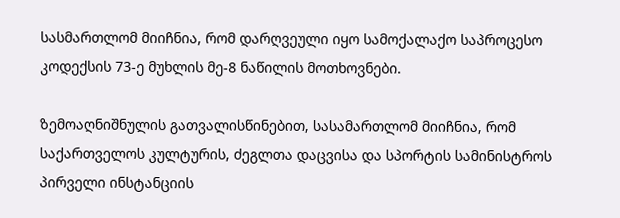სასმართლომ მიიჩნია, რომ დარღვეული იყო სამოქალაქო საპროცესო კოდექსის 73-ე მუხლის მე-8 ნაწილის მოთხოვნები.

ზემოაღნიშნულის გათვალისწინებით, სასამართლომ მიიჩნია, რომ საქართველოს კულტურის, ძეგლთა დაცვისა და სპორტის სამინისტროს პირველი ინსტანციის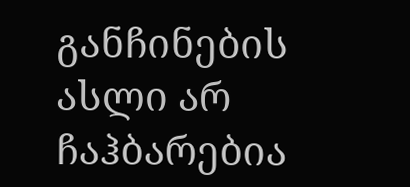განჩინების ასლი არ ჩაჰბარებია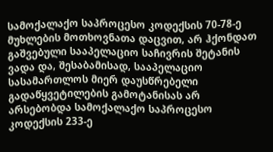სამოქალაქო საპროცესო კოდექსის 70-78-ე მუხლების მოთხოვნათა დაცვით, არ ჰქონდათ გაშვებული სააპელაციო საჩივრის შეტანის ვადა და, შესაბამისად, სააპელაციო სასამართლოს მიერ დაუსწრებელი გადაწყვეტილების გამოტანისას არ არსებობდა სამოქალაქო საპროცესო კოდექსის 233-ე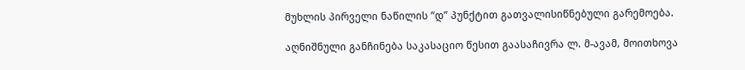მუხლის პირველი ნაწილის “დ” პუნქტით გათვალისიწნებული გარემოება.

აღნიშნული განჩინება საკასაციო წესით გაასაჩივრა ლ. მ-ავამ, მოითხოვა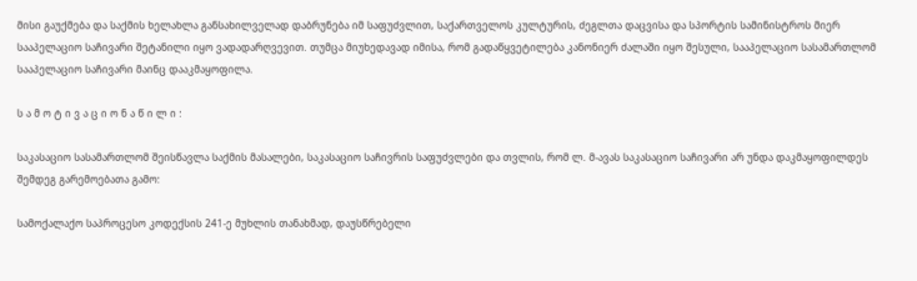მისი გაუქმება და საქმის ხელახლა განსახილველად დაბრუნება იმ საფუძვლით, საქართველოს კულტურის, ძეგლთა დაცვისა და სპორტის სამინისტროს მიერ სააპელაციო საჩივარი შეტანილი იყო ვადადარღვევით. თუმცა მიუხედავად იმისა, რომ გადაწყვეტილება კანონიერ ძალაში იყო შესული, სააპელაციო სასამართლომ სააპელაციო საჩივარი მაინც დააკმაყოფილა.

ს ა მ ო ტ ი ვ ა ც ი ო ნ ა წ ი ლ ი :

საკასაციო სასამართლომ შეისწავლა საქმის მასალები, საკასაციო საჩივრის საფუძვლები და თვლის, რომ ლ. მ-ავას საკასაციო საჩივარი არ უნდა დაკმაყოფილდეს შემდეგ გარემოებათა გამო:

სამოქალაქო საპროცესო კოდექსის 241-ე მუხლის თანახმად, დაუსწრებელი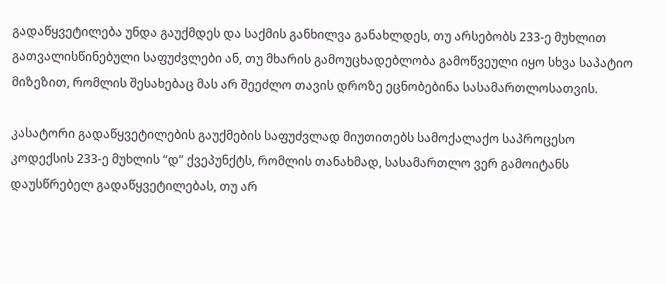გადაწყვეტილება უნდა გაუქმდეს და საქმის განხილვა განახლდეს, თუ არსებობს 233-ე მუხლით გათვალისწინებული საფუძვლები ან, თუ მხარის გამოუცხადებლობა გამოწვეული იყო სხვა საპატიო მიზეზით, რომლის შესახებაც მას არ შეეძლო თავის დროზე ეცნობებინა სასამართლოსათვის.

კასატორი გადაწყვეტილების გაუქმების საფუძვლად მიუთითებს სამოქალაქო საპროცესო კოდექსის 233-ე მუხლის “დ” ქვეპუნქტს, რომლის თანახმად, სასამართლო ვერ გამოიტანს დაუსწრებელ გადაწყვეტილებას, თუ არ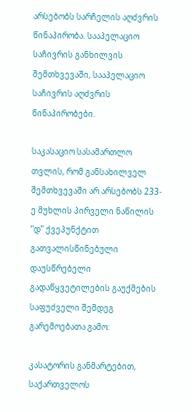არსებობს სარჩელის აღძვრის წინაპირობა. სააპელაციო საჩივრის განხილვის შემთხვევაში, სააპელაციო საჩივრის აღძვრის წინაპირობები.

საკასაციო სასამართლო თვლის, რომ განსახილველ შემთხვევაში არ არსებობს 233-ე მუხლის პირველი ნაწილის “დ” ქვეპუნქტით გათვალისწინებული დაუსწრებელი გადაწყვეტილების გაუქმების საფუძველი შემდეგ გარემოებათა გამო:

კასატორის განმარტებით, საქართველოს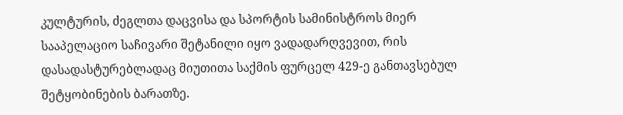კულტურის, ძეგლთა დაცვისა და სპორტის სამინისტროს მიერ სააპელაციო საჩივარი შეტანილი იყო ვადადარღვევით, რის დასადასტურებლადაც მიუთითა საქმის ფურცელ 429-ე განთავსებულ შეტყობინების ბარათზე.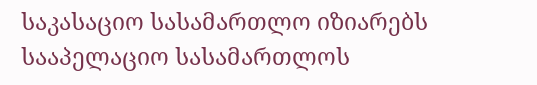საკასაციო სასამართლო იზიარებს სააპელაციო სასამართლოს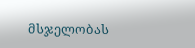მსჯელობას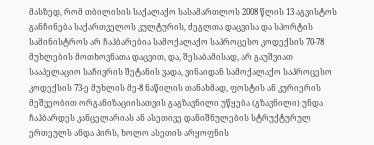მასზედ, რომ თბილისის საქალაქო სასამართლოს 2008 წლის 13 აგვისტოს განჩინება საქართველოს კულტურის, ძეგლთა დაცვისა და სპორტის სამინისტროს არ ჩაჰბარებია სამოქალაქო საპროცესო კოდექსის 70-78 მუხლების მოთხოვნათა დაცვით, და, შესაბამისად, არ გაუშვიათ სააპელაციო საჩივრის შეტანის ვადა, ვინაიდან სამოქალაქო საპროცესო კოდექსის 73-ე მუხლის მე-8 ნაწილის თანახმად, ფოსტის ან კურიერის მეშვეობით ორგანიზაციისათვის გაგზავნილი უწყება (გზავნილი) უნდა ჩაჰბარდეს კანცელარიას ან ასეთივე დანიშნულების სტრუქტურულ ერთეულს ანდა პირს, ხოლო ასეთის არყოფნის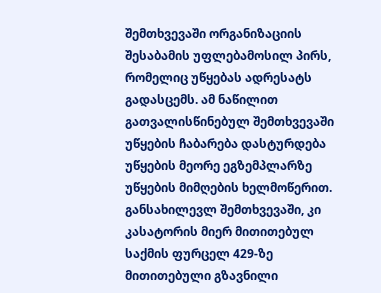შემთხვევაში ორგანიზაციის შესაბამის უფლებამოსილ პირს, რომელიც უწყებას ადრესატს გადასცემს. ამ ნაწილით გათვალისწინებულ შემთხვევაში უწყების ჩაბარება დასტურდება უწყების მეორე ეგზემპლარზე უწყების მიმღების ხელმოწერით. განსახილევლ შემთხვევაში, კი კასატორის მიერ მითითებულ საქმის ფურცელ 429-ზე მითითებული გზავნილი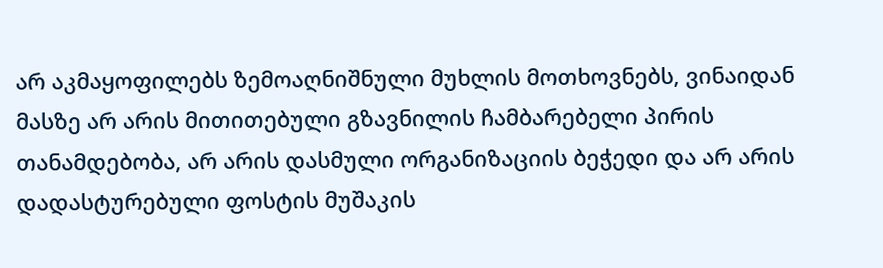არ აკმაყოფილებს ზემოაღნიშნული მუხლის მოთხოვნებს, ვინაიდან მასზე არ არის მითითებული გზავნილის ჩამბარებელი პირის თანამდებობა, არ არის დასმული ორგანიზაციის ბეჭედი და არ არის დადასტურებული ფოსტის მუშაკის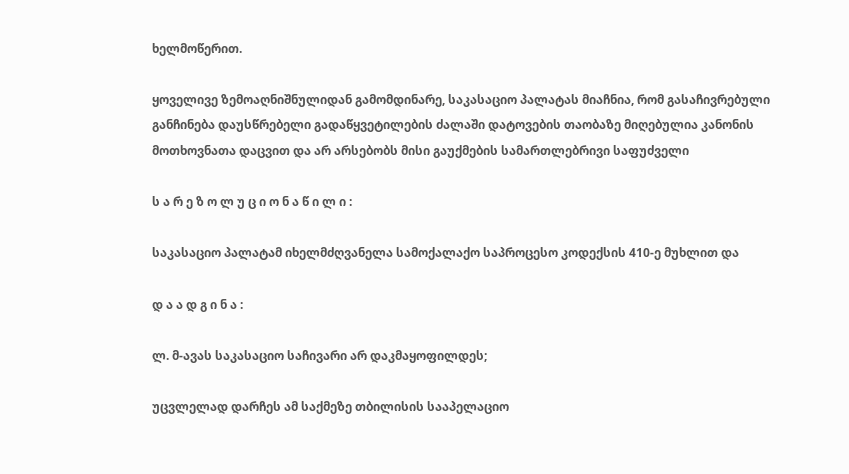ხელმოწერით.

ყოველივე ზემოაღნიშნულიდან გამომდინარე, საკასაციო პალატას მიაჩნია, რომ გასაჩივრებული განჩინება დაუსწრებელი გადაწყვეტილების ძალაში დატოვების თაობაზე მიღებულია კანონის მოთხოვნათა დაცვით და არ არსებობს მისი გაუქმების სამართლებრივი საფუძველი

ს ა რ ე ზ ო ლ უ ც ი ო ნ ა წ ი ლ ი :

საკასაციო პალატამ იხელმძღვანელა სამოქალაქო საპროცესო კოდექსის 410-ე მუხლით და

დ ა ა დ გ ი ნ ა :

ლ. მ-ავას საკასაციო საჩივარი არ დაკმაყოფილდეს;

უცვლელად დარჩეს ამ საქმეზე თბილისის სააპელაციო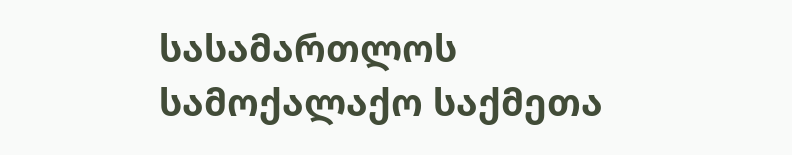სასამართლოს სამოქალაქო საქმეთა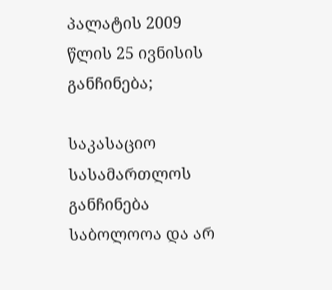პალატის 2009 წლის 25 ივნისის განჩინება;

საკასაციო სასამართლოს განჩინება საბოლოოა და არ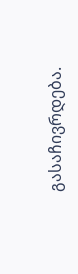გასაჩივრდება.